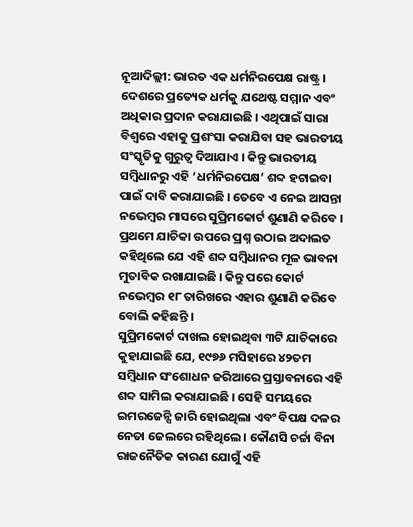ନୂଆଦିଲ୍ଲୀ: ଭାରତ ଏକ ଧର୍ମନିରପେକ୍ଷ ରାଷ୍ଟ୍ର । ଦେଶରେ ପ୍ରତ୍ୟେକ ଧର୍ମକୁ ଯଥେଷ୍ଟ ସମ୍ମାନ ଏବଂ ଅଧିକାର ପ୍ରଦାନ କରାଯାଇଛି । ଏଥିପାଇଁ ସାରା ବିଶ୍ୱରେ ଏହାକୁ ପ୍ରଶଂସା କରାଯିବା ସହ ଭାରତୀୟ ସଂସ୍କୃତିକୁ ଗୁରୁତ୍ୱ ଦିଆଯାଏ । କିନ୍ତୁ ଭାରତୀୟ ସମ୍ବିଧାନରୁ ଏହି ‘ଧର୍ମନିରପେକ୍ଷ’ ଶବ୍ଦ ହଟାଇବା ପାଇଁ ଦାବି କରାଯାଇଛି । ତେବେ ଏ ନେଇ ଆସନ୍ତା ନଭେମ୍ବର ମାସରେ ସୁପ୍ରିମକୋର୍ଟ ଶୁଣାଣି କରିବେ । ପ୍ରଥମେ ଯାଚିକା ଉପରେ ପ୍ରଶ୍ନ ଉଠାଇ ଅଦାଲତ କହିଥିଲେ ଯେ ଏହି ଶବ୍ଦ ସମ୍ବିଧାନର ମୂଳ ଭାବନା ମୁତାବିକ ରଖାଯାଇଛି । କିନ୍ତୁ ପରେ କୋର୍ଟ ନଭେମ୍ବର ୧୮ ତାରିଖରେ ଏହାର ଶୁଣାଣି କରିବେ ବୋଲି କହିଛନ୍ତି ।
ସୁପ୍ରିମକୋର୍ଟ ଦାଖଲ ହୋଇଥିବା ୩ଟି ଯାଚିକାରେ କୁହାଯାଇଛି ଯେ, ୧୯୭୬ ମସିହାରେ ୪୨ତମ ସମ୍ବିଧାନ ସଂଶୋଧନ ଜରିଆରେ ପ୍ରସ୍ତାବନାରେ ଏହି ଶବ୍ଦ ସାମିଲ କରାଯାଇଛି । ସେହି ସମୟରେ ଇମରଜେନ୍ସି ଜାରି ହୋଇଥିଲା ଏବଂ ବିପକ୍ଷ ଦଳର ନେତା ଜେଲରେ ରହିଥିଲେ । କୌଣସି ଚର୍ଚ୍ଚା ବିନା ରାଜନୈତିକ କାରଣ ଯୋଗୁଁ ଏହି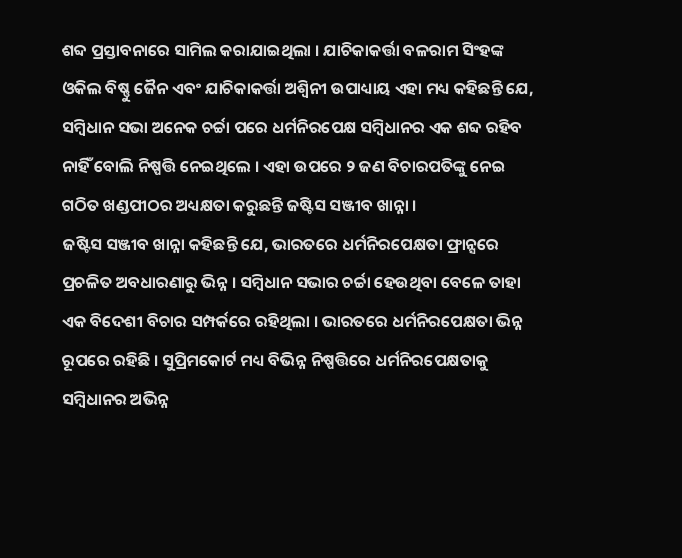ଶବ୍ଦ ପ୍ରସ୍ତାବନାରେ ସାମିଲ କରାଯାଇଥିଲା । ଯାଚିକାକର୍ତ୍ତା ବଳରାମ ସିଂହଙ୍କ ଓକିଲ ବିଷ୍ଣୁ ଜୈନ ଏବଂ ଯାଚିକାକର୍ତ୍ତା ଅଶ୍ୱିନୀ ଉପାଧ୍ୟାୟ ଏହା ମଧ୍ୟ କହିଛନ୍ତି ଯେ, ସମ୍ବିଧାନ ସଭା ଅନେକ ଚର୍ଚ୍ଚା ପରେ ଧର୍ମନିରପେକ୍ଷ ସମ୍ବିଧାନର ଏକ ଶବ୍ଦ ରହିବ ନାହିଁ ବୋଲି ନିଷ୍ପତ୍ତି ନେଇଥିଲେ । ଏହା ଉପରେ ୨ ଜଣ ବିଚାରପତିଙ୍କୁ ନେଇ ଗଠିତ ଖଣ୍ଡପୀଠର ଅଧ୍ୟକ୍ଷତା କରୁଛନ୍ତି ଜଷ୍ଟିସ ସଞ୍ଜୀବ ଖାନ୍ନା ।
ଜଷ୍ଟିସ ସଞ୍ଜୀବ ଖାନ୍ନା କହିଛନ୍ତି ଯେ, ଭାରତରେ ଧର୍ମନିରପେକ୍ଷତା ଫ୍ରାନ୍ସରେ ପ୍ରଚଳିତ ଅବଧାରଣାରୁ ଭିନ୍ନ । ସମ୍ବିଧାନ ସଭାର ଚର୍ଚ୍ଚା ହେଉଥିବା ବେଳେ ତାହା ଏକ ବିଦେଶୀ ବିଚାର ସମ୍ପର୍କରେ ରହିଥିଲା । ଭାରତରେ ଧର୍ମନିରପେକ୍ଷତା ଭିନ୍ନ ରୂପରେ ରହିଛି । ସୁପ୍ରିମକୋର୍ଟ ମଧ୍ୟ ବିଭିନ୍ନ ନିଷ୍ପତ୍ତିରେ ଧର୍ମନିରପେକ୍ଷତାକୁ ସମ୍ବିଧାନର ଅଭିନ୍ନ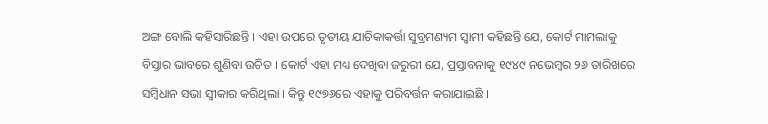ଅଙ୍ଗ ବୋଲି କହିସାରିଛନ୍ତି । ଏହା ଉପରେ ତୃତୀୟ ଯାଚିକାକର୍ତ୍ତା ସୁବ୍ରମଣ୍ୟମ ସ୍ୱାମୀ କହିଛନ୍ତି ଯେ, କୋର୍ଟ ମାମଲାକୁ ବିସ୍ତାର ଭାବରେ ଶୁଣିବା ଉଚିତ । କୋର୍ଟ ଏହା ମଧ୍ୟ ଦେଖିବା ଜରୁରୀ ଯେ, ପ୍ରସ୍ତାବନାକୁ ୧୯୪୯ ନଭେମ୍ବର ୨୬ ତାରିଖରେ ସମ୍ବିଧାନ ସଭା ସ୍ୱୀକାର କରିଥିଲା । କିନ୍ତୁ ୧୯୭୬ରେ ଏହାକୁ ପରିବର୍ତ୍ତନ କରାଯାଇଛି ।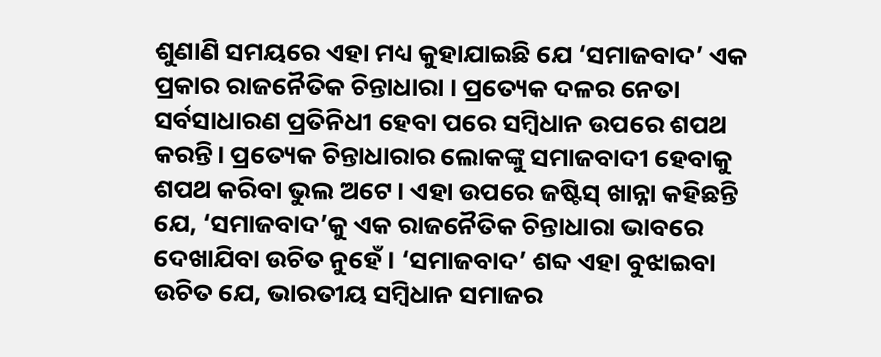ଶୁଣାଣି ସମୟରେ ଏହା ମଧ୍ୟ କୁହାଯାଇଛି ଯେ ‘ସମାଜବାଦ’ ଏକ ପ୍ରକାର ରାଜନୈତିକ ଚିନ୍ତାଧାରା । ପ୍ରତ୍ୟେକ ଦଳର ନେତା ସର୍ବସାଧାରଣ ପ୍ରତିନିଧୀ ହେବା ପରେ ସମ୍ବିଧାନ ଉପରେ ଶପଥ କରନ୍ତି। ପ୍ରତ୍ୟେକ ଚିନ୍ତାଧାରାର ଲୋକଙ୍କୁ ସମାଜବାଦୀ ହେବାକୁ ଶପଥ କରିବା ଭୁଲ ଅଟେ। ଏହା ଉପରେ ଜଷ୍ଟିସ୍ ଖାନ୍ନା କହିଛନ୍ତି ଯେ, ‘ସମାଜବାଦ’କୁ ଏକ ରାଜନୈତିକ ଚିନ୍ତାଧାରା ଭାବରେ ଦେଖାଯିବା ଉଚିତ ନୁହେଁ । ‘ସମାଜବାଦ’ ଶବ୍ଦ ଏହା ବୁଝାଇବା ଉଚିତ ଯେ, ଭାରତୀୟ ସମ୍ବିଧାନ ସମାଜର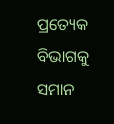ପ୍ରତ୍ୟେକ ବିଭାଗକୁ ସମାନ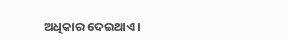ଅଧିକାର ଦେଇଥାଏ ।